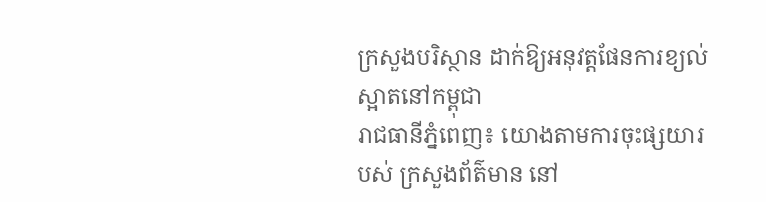ក្រសួងបរិស្ថាន ដាក់ឱ្យអនុវត្តផែនការខ្យល់ស្អាតនៅកម្ពុជា
រាជធានីភ្នំពេញ៖ យោងតាមការចុះផ្សយារបស់ ក្រសួងព័ត៌មាន នៅ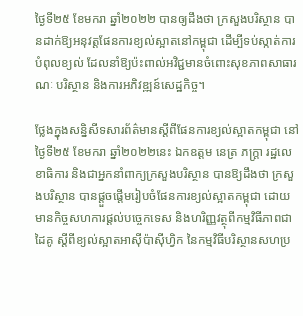ថ្ងៃទី២៥ ខែមករា ឆ្នាំ២០២២ បានឲ្យដឹងថា ក្រសួងបរិស្ថាន បានដាក់ឱ្យអនុវត្តផែនការខ្យល់ស្អាតនៅកម្ពុជា ដើម្បីទប់ស្កាត់ការបំពុលខ្យល់ ដែលនាំឱ្យប៉ះពាល់អវិជ្ជមានចំពោះសុខភាពសាធារណៈ បរិស្ថាន និងការអភិវឌ្ឍន៍សេដ្ឋកិច្ច។

ថ្លែងក្នុងសន្និសីទសារព័ត៌មានស្តីពីផែនការខ្យល់ស្អាតកម្ពុជា នៅថ្ងៃទី២៥ ខែមករា ឆ្នាំ២០២២នេះ ឯកឧត្តម នេត្រ ភក្ត្រា រដ្ឋលេខាធិការ និងជាអ្នកនាំពាក្យក្រសួងបរិស្ថាន បានឱ្យដឹងថា ក្រសួងបរិស្ថាន បានផ្តួចផ្តើមរៀបចំផែនការខ្យល់ស្អាតកម្ពុជា ដោយមានកិច្ចសហការផ្តល់បច្ចេកទេស និងហរិញ្ញវត្ថុពីកម្មវិធីភាពជាដៃគូ ស្តីពីខ្យល់ស្អាតអាស៊ីប៉ាស៊ីហ្វិក នៃកម្មវិធីបរិស្ថានសហប្រ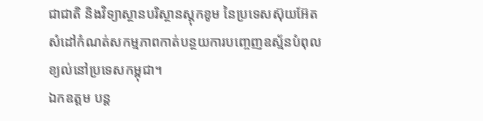ជាជាតិ និងវិទ្យាស្ថានបរិស្ថានស្តុកខូម នៃប្រទេសស៊ុយអ៊ែត សំដៅកំណត់សកម្មភាពកាត់បន្ថយការបញ្ចេញឧស្ម័នបំពុលខ្យល់នៅប្រទេសកម្ពុជា។
ឯកឧត្តម បន្ត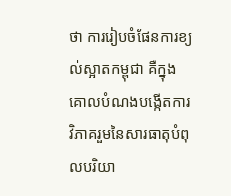ថា ការរៀបចំផែនការខ្យល់ស្អាតកម្ពុជា គឺក្នុងគោលបំណងបង្កើតការវិភាគរួមនៃសារធាតុបំពុលបរិយា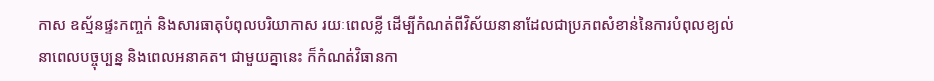កាស ឧស្ម័នផ្ទះកញ្ចក់ និងសារធាតុបំពុលបរិយាកាស រយៈពេលខ្លី ដើម្បីកំណត់ពីវិស័យនានាដែលជាប្រភពសំខាន់នៃការបំពុលខ្យល់នាពេលបច្ចុប្បន្ន និងពេលអនាគត។ ជាមួយគ្នានេះ ក៏កំណត់វិធានកា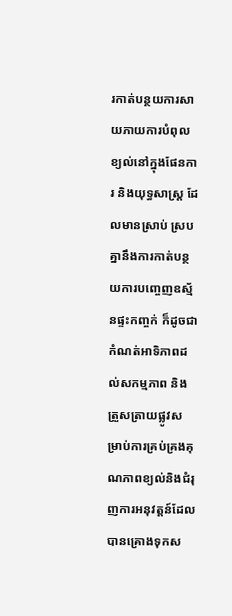រកាត់បន្ថយការសាយភាយការបំពុលខ្យល់នៅក្នុងផែនការ និងយុទ្ធសាស្ត្រ ដែលមានស្រាប់ ស្របគ្នានឹងការកាត់បន្ថយការបញ្ចេញឧស្ម័នផ្ទះកញ្ចក់ ក៏ដូចជាកំណត់អាទិភាពដល់សកម្មភាព និងត្រួសត្រាយផ្លូវសម្រាប់ការគ្រប់គ្រងគុណភាពខ្យល់និងជំរុញការអនុវត្តន៍ដែលបានគ្រោងទុកស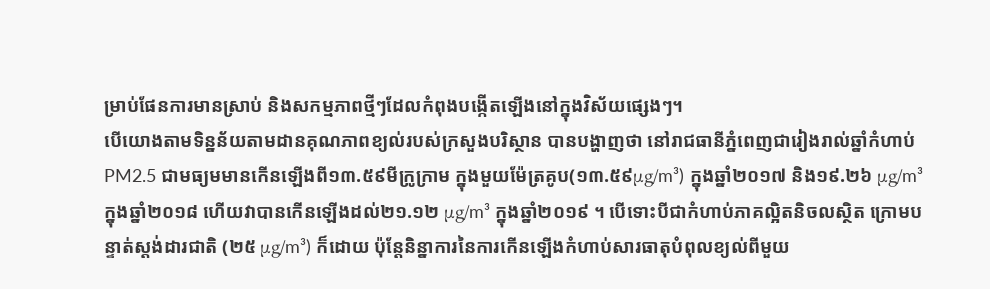ម្រាប់ផែនការមានស្រាប់ និងសកម្មភាពថ្មីៗដែលកំពុងបង្កើតឡើងនៅក្នុងវិស័យផ្សេងៗ។
បើយោងតាមទិន្នន័យតាមដានគុណភាពខ្យល់របស់ក្រសួងបរិស្ថាន បានបង្ហាញថា នៅរាជធានីភ្នំពេញជារៀងរាល់ឆ្នាំកំហាប់ PM2.5 ជាមធ្យមមានកើនឡើងពី១៣.៥៩មីក្រូក្រាម ក្នុងមួយម៉ែត្រគូប(១៣.៥៩μg/m³) ក្នុងឆ្នាំ២០១៧ និង១៩.២៦ μg/m³ ក្នុងឆ្នាំ២០១៨ ហើយវាបានកើនឡើងដល់២១.១២ μg/m³ ក្នុងឆ្នាំ២០១៩ ។ បើទោះបីជាកំហាប់ភាគល្អិតនិចលស្ថិត ក្រោមបន្ទាត់ស្តង់ដារជាតិ (២៥ μg/m³) ក៏ដោយ ប៉ុន្តែនិន្នាការនៃការកើនឡើងកំហាប់សារធាតុបំពុលខ្យល់ពីមួយ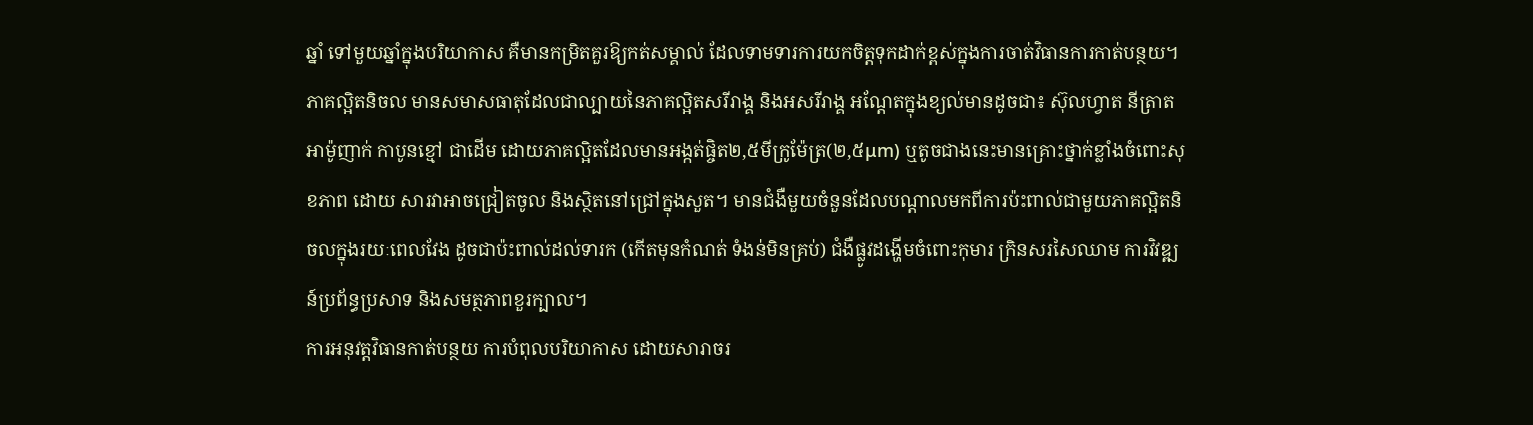ឆ្នាំ ទៅមួយឆ្នាំក្នុងបរិយាកាស គឺមានកម្រិតគួរឱ្យកត់សម្គាល់ ដែលទាមទារការយកចិត្តទុកដាក់ខ្ពស់ក្នុងការចាត់វិធានការកាត់បន្ថយ។
ភាគល្អិតនិចល មានសមាសធាតុដែលជាល្បាយនៃភាគល្អិតសរីរាង្គ និងអសរីរាង្គ អណ្តែតក្នុងខ្យល់មានដូចជា៖ ស៊ុលហ្វាត នីត្រាត អាម៉ូញាក់ កាបូនខ្មៅ ជាដើម ដោយភាគល្អិតដែលមានអង្កត់ផ្ចិត២,៥មីក្រូម៉ែត្រ(២,៥μm) ឬតូចជាងនេះមានគ្រោះថ្នាក់ខ្លាំងចំពោះសុខភាព ដោយ សារវាអាចជ្រៀតចូល និងស្ថិតនៅជ្រៅក្នុងសួត។ មានជំងឺមួយចំនួនដែលបណ្តាលមកពីការប៉ះពាល់ជាមួយភាគល្អិតនិចលក្នុងរយៈពេលវែង ដូចជាប៉ះពាល់ដល់ទារក (កើតមុនកំណត់ ទំងន់មិនគ្រប់) ជំងឺផ្លូវដង្ហើមចំពោះកុមារ ក្រិនសរសៃឈាម ការវិវឌ្ឍន៍ប្រព័ន្ធប្រសាទ និងសមត្ថភាពខួរក្បាល។
ការអនុវត្តវិធានកាត់បន្ថយ ការបំពុលបរិយាកាស ដោយសារាចរ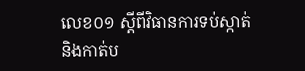លេខ០១ ស្តីពីវិធានការទប់ស្កាត់ និងកាត់ប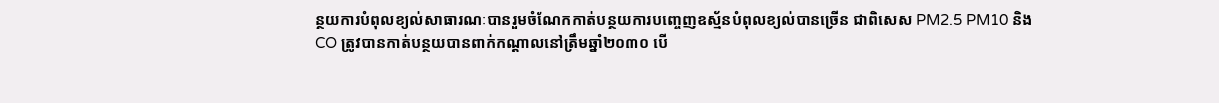ន្ថយការបំពុលខ្យល់សាធារណៈបានរួមចំណែកកាត់បន្ថយការបញ្ចេញឧស័្មនបំពុលខ្យល់បានច្រើន ជាពិសេស PM2.5 PM10 និង CO ត្រូវបានកាត់បន្ថយបានពាក់កណ្តាលនៅត្រឹមឆ្នាំ២០៣០ បើ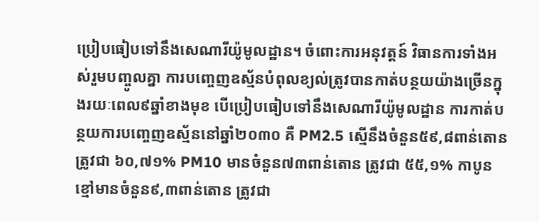ប្រៀបធៀបទៅនឹងសេណារីយ៉ូមូលដ្ឋាន។ ចំពោះការអនុវត្តន៍ វិធានការទាំងអស់រួមបញ្ចូលគ្នា ការបញ្ចេញឧស្ម័នបំពុលខ្យល់ត្រូវបានកាត់បន្ថយយ៉ាងច្រើនក្នុងរយៈពេល៩ឆ្នាំខាងមុខ បើប្រៀបធៀបទៅនឹងសេណារីយ៉ូមូលដ្ឋាន ការកាត់បន្ថយការបញ្ចេញឧស្ម័ននៅឆ្នាំ២០៣០ គឺ PM2.5 ស្មើនឹងចំនួន៥៩,៨ពាន់តោនត្រូវជា ៦០,៧១% PM10 មានចំនួន៧៣ពាន់តោន ត្រូវជា ៥៥,១% កាបូនខ្មៅមានចំនួន៩,៣ពាន់តោន ត្រូវជា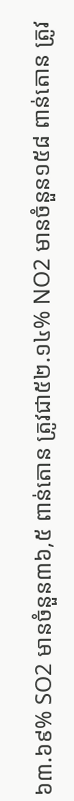៦៣.៦៩% SO2 មានចំនួន៣៦,៥ ពាន់តោន ត្រូវជា៥២.១៤% NO2 មានចំនួន១៥៨ ពាន់តោន ត្រូវ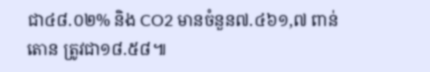ជា៤៨.០២% និង CO2 មានចំនួន៧.៤៦១,៧ ពាន់តោន ត្រូវជា១៨.៥៨៕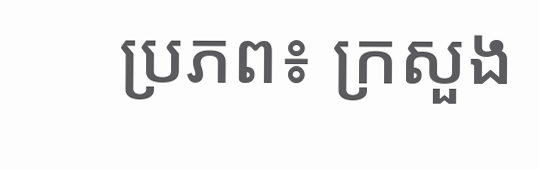ប្រភព៖ ក្រសួង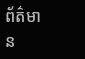ព័ត៌មាន